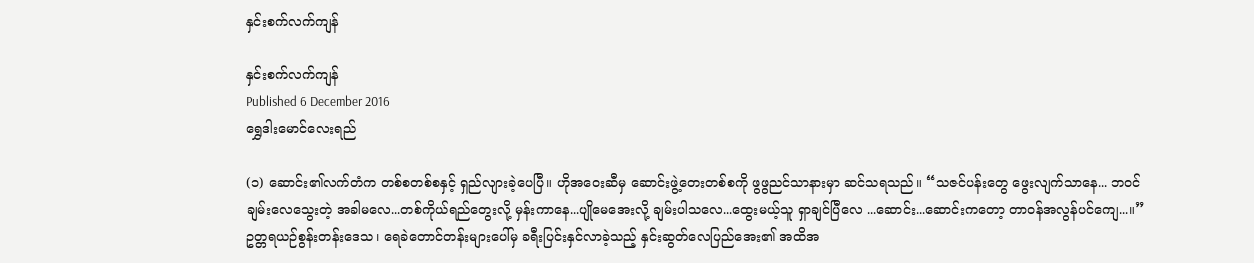နှင်းစက်လက်ကျန်

နှင်းစက်လက်ကျန်
Published 6 December 2016
ရွှေဒါးမောင်လေးရည်

(၁) ဆောင်း၏လက်တံက တစ်စတစ်စနှင့် ရှည်လျားခဲ့ပေပြီ။ ဟိုအဝေးဆီမှ ဆောင်းဖွဲ့တေးတစ်စကို ဖွဖွညင်သာနားမှာ ဆင်သရသည်။ “သဇင်ပန်းတွေ ဖွေးလျက်သာနေ... ဘဝင်ချမ်းလေသွေးတဲ့ အခါမလေ...တစ်ကိုယ်ရည်တွေးလို့ မှန်းကာနေ...ပျိုမေအေးလို့ ချမ်းပါသလေ...ထွေးမယ့်သူ ရှာချင်ပြီလေ ...ဆောင်း...ဆောင်းကတော့ တာဝန်အလွန်ပင်ကျေ...။” ဥတ္တရယဉ်စွန်းတန်းဒေသ၊ ရေခဲတောင်တန်းများပေါ်မှ ခရီးပြင်းနှင်လာခဲ့သည့် နှင်းဆွတ်လေပြည်အေး၏ အထိအ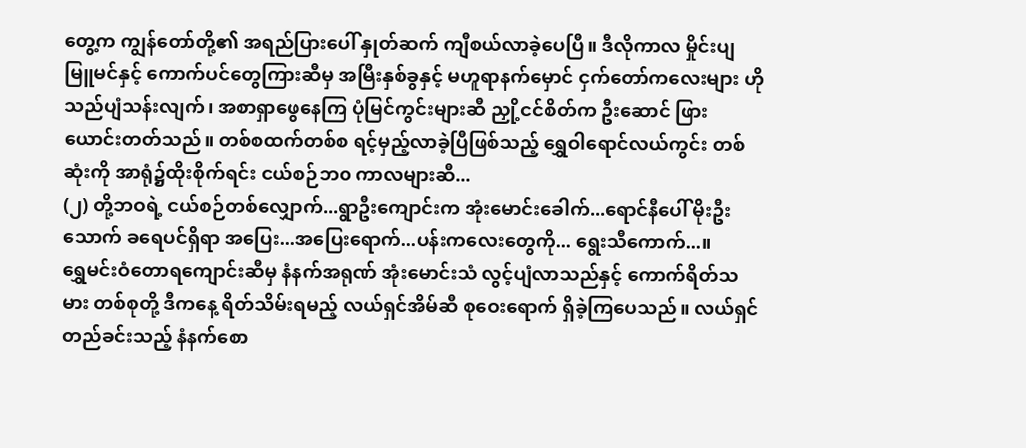တွေ့က ကျွန်တော်တို့၏ အရည်ပြားပေါ် နှုတ်ဆက် ကျီစယ်လာခဲ့ပေပြီ။ ဒီလိုကာလ မှိုင်းပျ မြူမင်နှင့် ကောက်ပင်တွေကြားဆီမှ အမြီးနှစ်ခွနှင့် မဟူရာနက်မှောင် ငှက်တော်ကလေးများ ဟိုသည်ပျံသန်းလျက်၊ အစာရှာဖွေနေကြ ပုံမြင်ကွင်းများဆီ ညှို့ငင်စိတ်က ဦးဆောင် ဖြားယောင်းတတ်သည်။ တစ်စထက်တစ်စ ရင့်မှည့်လာခဲ့ပြီဖြစ်သည့် ရွှေဝါရောင်လယ်ကွင်း တစ်ဆုံးကို အာရုံ၌ထိုးစိုက်ရင်း ငယ်စဉ်ဘ၀ ကာလများဆီ...
(၂) တို့ဘဝရဲ့ ငယ်စဉ်တစ်လျှောက်...ရွာဦးကျောင်းက အုံးမောင်းခေါက်...ရောင်နီပေါ် မိုးဦးသောက် ခရေပင်ရှိရာ အပြေး...အပြေးရောက်...ပန်းကလေးတွေကို... ရွေးသီကောက်...။
ရွှေမင်းဝံတောရကျောင်းဆီမှ နံနက်အရုဏ် အုံးမောင်းသံ လွင့်ပျံလာသည်နှင့် ကောက်ရိတ်သမား တစ်စုတို့ ဒီကနေ့ ရိတ်သိမ်းရမည့် လယ်ရှင်အိမ်ဆီ စုဝေးရောက် ရှိခဲ့ကြပေသည်။ လယ်ရှင်တည်ခင်းသည့် နံနက်စော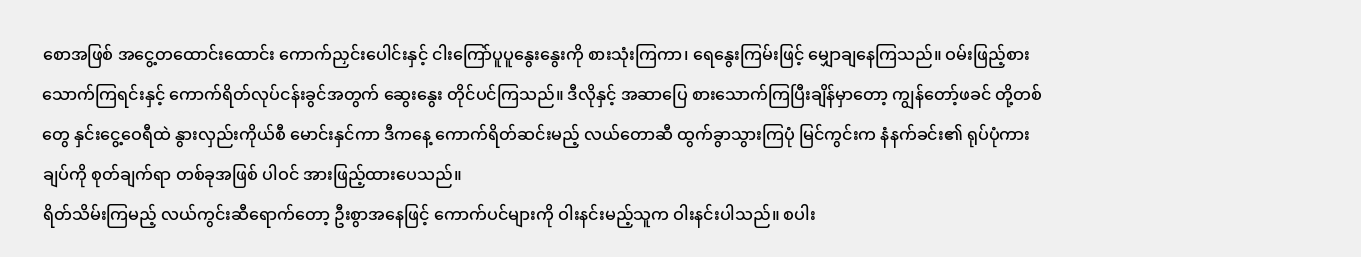စောအဖြစ် အငွေ့တထောင်းထောင်း ကောက်ညှင်းပေါင်းနှင့် ငါးကြော်ပူပူနွေးနွေးကို စားသုံးကြကာ၊ ရေနွေးကြမ်းဖြင့် မျှောချနေကြသည်။ ဝမ်းဖြည့်စားသောက်ကြရင်းနှင့် ကောက်ရိတ်လုပ်ငန်းခွင်အတွက် ဆွေးနွေး တိုင်ပင်ကြသည်။ ဒီလိုနှင့် အဆာပြေ စားသောက်ကြပြီးချိန်မှာတော့ ကျွန်တော့်ဖခင် တို့တစ်တွေ နှင်းငွေ့ဝေရီထဲ နွားလှည်းကိုယ်စီ မောင်းနှင်ကာ ဒီကနေ့ ကောက်ရိတ်ဆင်းမည့် လယ်တောဆီ ထွက်ခွာသွားကြပုံ မြင်ကွင်းက နံနက်ခင်း၏ ရုပ်ပုံကားချပ်ကို စုတ်ချက်ရာ တစ်ခုအဖြစ် ပါဝင် အားဖြည့်ထားပေသည်။
ရိတ်သိမ်းကြမည့် လယ်ကွင်းဆီရောက်တော့ ဦးစွာအနေဖြင့် ကောက်ပင်များကို ဝါးနင်းမည့်သူက ဝါးနင်းပါသည်။ စပါး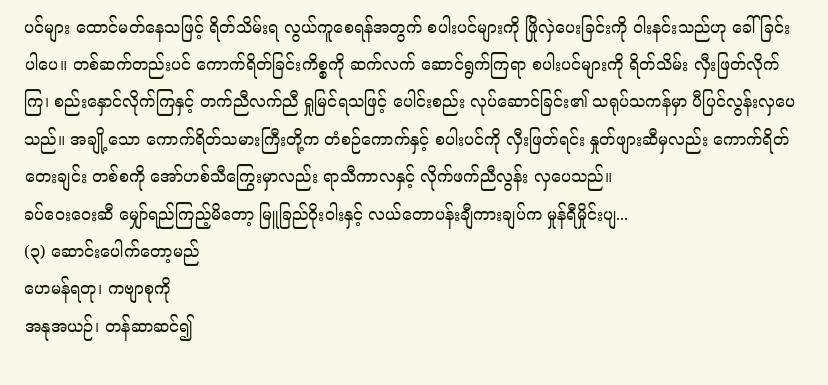ပင်များ ထောင်မတ်နေသဖြင့် ရိတ်သိမ်းရ လွယ်ကူစေရန်အတွက် စပါးပင်များကို ဖြိုလှဲပေးခြင်းကို ဝါးနင်းသည်ဟု ခေါ်ခြင်းပါပေ။ တစ်ဆက်တည်းပင် ကောက်ရိတ်ခြင်းကိစ္စကို ဆက်လက် ဆောင်ရွက်ကြရာ စပါးပင်များကို ရိတ်သိမ်း လှီးဖြတ်လိုက်ကြ၊ စည်းနှောင်လိုက်ကြနှင့် တက်ညီလက်ညီ ရှုမြင်ရသဖြင့် ပေါင်းစည်း လုပ်ဆောင်ခြင်း၏ သရုပ်သကန်မှာ ပီပြင်လွန်းလှပေသည်။ အချို့သော ကောက်ရိတ်သမားကြီးတို့က တံစဉ်ကောက်နှင့် စပါးပင်ကို လှီးဖြတ်ရင်း နှုတ်ဖျားဆီမှလည်း ကောက်ရိတ်တေးချင်း တစ်စကို အော်ဟစ်သီကြွေးမှာလည်း ရာသီကာလနှင့် လိုက်ဖက်ညီလွန်း လှပေသည်။
ခပ်ဝေးဝေးဆီ မျှော်ရည်ကြည့်မိတော့ မြူခြည်ဝိုးဝါးနှင့် လယ်တောပန်းချီကားချပ်က မှုန်ရီမှိုင်းပျ...
(၃) ဆောင်းပေါက်တော့မည်
ဟေမန်ရတု၊ ကဗျာစုကို
အနုအယဉ်၊ တန်ဆာဆင်၍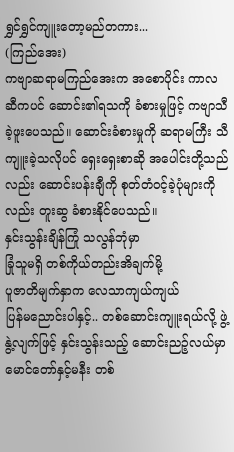ရွှင်ရွှင်ကျူးတော့မည်တကား...
(ကြည်အေး)
ကဗျာဆရာမကြည်အေးက အစောပိုင်း ကာလဆီကပင် ဆောင်း၏ရသကို ခံစားမှုဖြင့် ကဗျာသီခဲ့ဖူးပေသည်။ ဆောင်းခံစားမှုကို ဆရာမကြီး သီကျူးခဲ့သလိုပင် ရှေးရှေးစာဆို အပေါင်းတို့သည်လည်း ဆောင်းပန်းချီကို စုတ်တံဝင့်ခဲ့ပုံများကိုလည်း တူးဆွ ခံစားနိုင်ပေသည်။
နှင်းသွန်းချိန်ကြုံ သလွန်ဘုံမှာ
ခြုံသူမရှိ တစ်ကိုယ်တည်းအိချက်မို့
ပူဇာတိမျက်နှာက လေသာကျယ်ကျယ်
ပြန်မညောင်းပါနှင့်.. တစ်ဆောင်းကျူးရယ်လို့ ဖွဲ့နွဲ့လျက်ဖြင့် နှင်းသွန်းသည့် ဆောင်းညဉ့်လယ်မှာ မောင်တော်နှင့်မနီး တစ်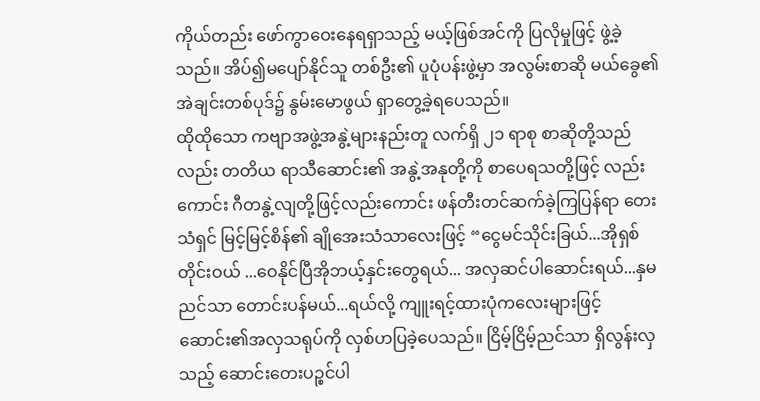ကိုယ်တည်း ဖော်ကွာဝေးနေရရှာသည့် မယ့်ဖြစ်အင်ကို ပြလိုမှုဖြင့် ဖွဲ့ခဲ့သည်။ အိပ်၍မပျော်နိုင်သူ တစ်ဦး၏ ပူပုံပန်းဖွဲ့မှာ အလွမ်းစာဆို မယ်ခွေ၏ အဲချင်းတစ်ပုဒ်၌ နွမ်းမောဖွယ် ရှာတွေ့ခဲ့ရပေသည်။
ထိုထိုသော ကဗျာအဖွဲ့အနွဲ့များနည်းတူ လက်ရှိ ၂၁ ရာစု စာဆိုတို့သည်လည်း တတိယ ရာသီဆောင်း၏ အနွဲ့အနုတို့ကို စာပေရသတို့ဖြင့် လည်းကောင်း ဂီတနွဲ့လျတို့ဖြင့်လည်းကောင်း ဖန်တီးတင်ဆက်ခဲ့ကြပြန်ရာ တေးသံရှင် မြင့်မြင့်စိန်၏ ချိုအေးသံသာလေးဖြင့် “ငွေမင်သိုင်းခြယ်...အိုရှစ်တိုင်းဝယ် ...ဝေနိုင်ပြီအိုဘယ့်နှင်းတွေရယ်... အလှဆင်ပါဆောင်းရယ်...နှမညင်သာ တောင်းပန်မယ်...ရယ်လို့ ကျူးရင့်ထားပုံကလေးများဖြင့် ဆောင်း၏အလှသရုပ်ကို လှစ်ဟပြခဲ့ပေသည်။ ငြိမ့်ငြိမ့်ညင်သာ ရှိလွန်းလှသည့် ဆောင်းတေးပဉ္စင်ပါ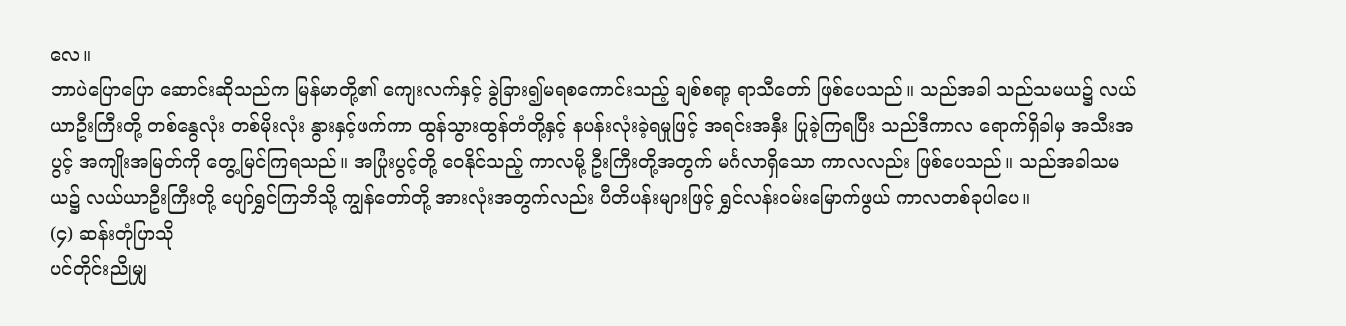လေ။
ဘာပဲပြောပြော ဆောင်းဆိုသည်က မြန်မာတို့၏ ကျေးလက်နှင့် ခွဲခြား၍မရစကောင်းသည့် ချစ်စရာ့ ရာသီတော် ဖြစ်ပေသည်။ သည်အခါ သည်သမယ၌ လယ်ယာဦးကြီးတို့ တစ်နွေလုံး တစ်မိုးလုံး နွားနှင့်ဖက်ကာ ထွန်သွားထွန်တံတို့နှင့် နပန်းလုံးခဲ့ရမှုဖြင့် အရင်းအနှီး ပြုခဲ့ကြရပြီး သည်ဒီကာလ ရောက်ရှိခါမှ အသီးအပွင့် အကျိုးအမြတ်ကို တွေ့မြင်ကြရသည်။ အပြုံးပွင့်တို့ ဝေနိုင်သည့် ကာလမို့ ဦးကြီးတို့အတွက် မင်္ဂလာရှိသော ကာလလည်း ဖြစ်ပေသည်။ သည်အခါသမယ၌ လယ်ယာဦးကြီးတို့ ပျော်ရွှင်ကြဘိသို့ ကျွန်တော်တို့ အားလုံးအတွက်လည်း ပီတိပန်းများဖြင့် ရွှင်လန်းဝမ်းမြောက်ဖွယ် ကာလတစ်ခုပါပေ။
(၄) ဆန်းတုံပြာသို
ပင်တိုင်းညိုမျှ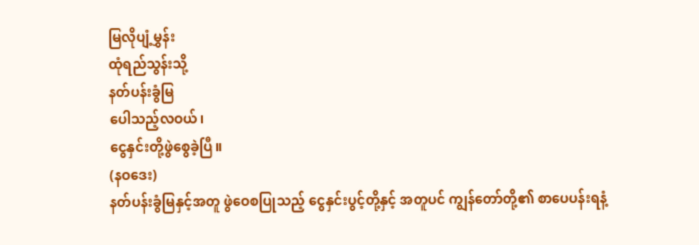မြလိုပျံ့မွှန်း
ထုံရည်သွန်းသို့
နတ်ပန်းခွံမြ
ပေါသည့်လဝယ်၊
ငွေနှင်းတို့ဖွဲစွေခဲ့ပြီ။
(နဝဒေး)
နတ်ပန်းခွံမြနှင့်အတူ ဖွဲဝေစပြုသည့် ငွေနှင်းပွင့်တို့နှင့် အတူပင် ကျွန်တော်တို့၏ စာပေပန်းရနံ့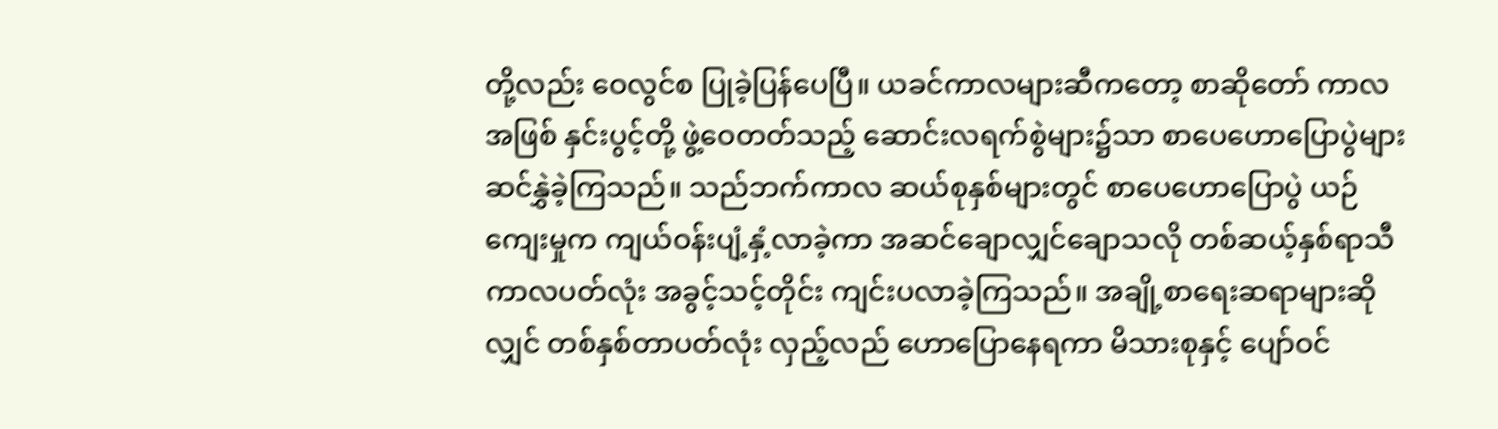တို့လည်း ဝေလွင်စ ပြုခဲ့ပြန်ပေပြီ။ ယခင်ကာလများဆီကတော့ စာဆိုတော် ကာလအဖြစ် နှင်းပွင့်တို့ ဖွဲ့ဝေတတ်သည့် ဆောင်းလရက်စွဲများ၌သာ စာပေဟောပြောပွဲများ ဆင်နွှဲခဲ့ကြသည်။ သည်ဘက်ကာလ ဆယ်စုနှစ်များတွင် စာပေဟောပြောပွဲ ယဉ်ကျေးမှုက ကျယ်ဝန်းပျံ့နှံ့လာခဲ့ကာ အဆင်ချောလျှင်ချောသလို တစ်ဆယ့်နှစ်ရာသီ ကာလပတ်လုံး အခွင့်သင့်တိုင်း ကျင်းပလာခဲ့ကြသည်။ အချို့စာရေးဆရာများဆိုလျှင် တစ်နှစ်တာပတ်လုံး လှည့်လည် ဟောပြောနေရကာ မိသားစုနှင့် ပျော်ဝင်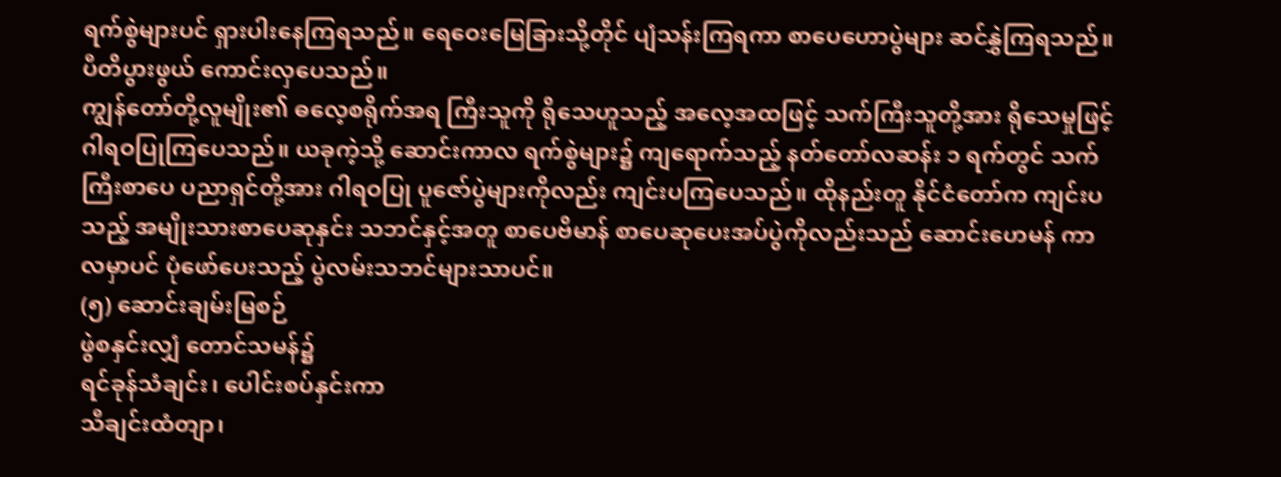ရက်စွဲများပင် ရှားပါးနေကြရသည်။ ရေဝေးမြေခြားသို့တိုင် ပျံသန်းကြရကာ စာပေဟောပွဲများ ဆင်နွှဲကြရသည်။ ပီတိပွားဖွယ် ကောင်းလှပေသည်။
ကျွန်တော်တို့လူမျိုး၏ ဓလေ့စရိုက်အရ ကြီးသူကို ရိုသေဟူသည့် အလေ့အထဖြင့် သက်ကြီးသူတို့အား ရိုသေမှုဖြင့် ဂါရဝပြုကြပေသည်။ ယခုကဲ့သို့ ဆောင်းကာလ ရက်စွဲများ၌ ကျရောက်သည့် နတ်တော်လဆန်း ၁ ရက်တွင် သက်ကြီးစာပေ ပညာရှင်တို့အား ဂါရဝပြု ပူဇော်ပွဲများကိုလည်း ကျင်းပကြပေသည်။ ထိုနည်းတူ နိုင်ငံတော်က ကျင်းပသည့် အမျိုးသားစာပေဆုနှင်း သဘင်နှင့်အတူ စာပေဗိမာန် စာပေဆုပေးအပ်ပွဲကိုလည်းသည် ဆောင်းဟေမန် ကာလမှာပင် ပုံဖော်ပေးသည့် ပွဲလမ်းသဘင်များသာပင်။
(၅) ဆောင်းချမ်းမြစဉ်
ဖွဲစနှင်းလျှံ တောင်သမန်၌
ရင်ခုန်သံချင်း၊ ပေါင်းစပ်နှင်းကာ
သီချင်းထံတျာ၊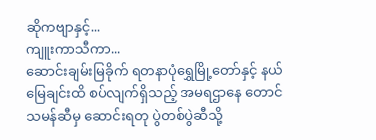ဆိုကဗျာနှင့်...
ကျူးကာသီကာ...
ဆောင်းချမ်းမြခိုက် ရတနာပုံရွှေမြို့တော်နှင့် နယ်မြေချင်းထိ စပ်လျက်ရှိသည့် အမရဌာနေ တောင်သမန်ဆီမှ ဆောင်းရတု ပွဲတစ်ပွဲဆီသို့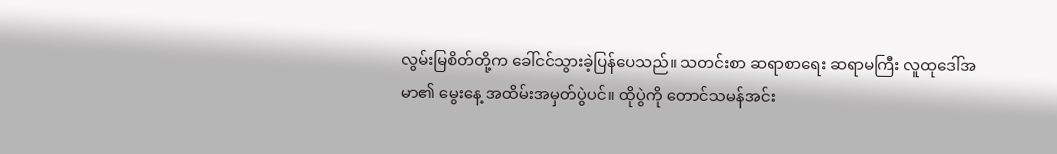လွမ်းမြစိတ်တို့က ခေါ်ငင်သွားခဲ့ပြန်ပေသည်။ သတင်းစာ ဆရာစာရေး ဆရာမကြီး လူထုဒေါ်အမာ၏ မွေးနေ့ အထိမ်းအမှတ်ပွဲပင်။ ထိုပွဲကို တောင်သမန်အင်း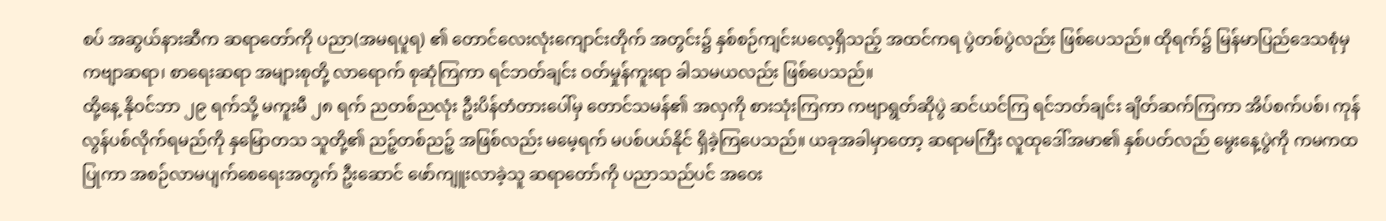စပ် အဆွယ်နားဆီက ဆရာတော်ကို ပညာ(အမရပူရ) ၏ တောင်လေးလုံးကျောင်းတိုက် အတွင်း၌ နှစ်စဉ်ကျင်းပလေ့ရှိသည့် အထင်ကရ ပွဲတစ်ပွဲလည်း ဖြစ်ပေသည်။ ထိုရက်၌ မြန်မာပြည်ဒေသစုံမှ ကဗျာဆရာ၊ စာရေးဆရာ အများစုတို့ လာရောက် စုဆုံကြကာ ရင်ဘတ်ချင်း ဝတ်မှုန်ကူးရာ ခါသမယလည်း ဖြစ်ပေသည်။
ထို့နေ့ နိုဝင်ဘာ ၂၉ ရက်သို့ မကူးမီ ၂၈ ရက် ညတစ်ညလုံး ဦးပိန်တံတားပေါ်မှ တောင်သမန်၏ အလှကို စားသုံးကြကာ ကဗျာရွတ်ဆိုပွဲ ဆင်ယင်ကြ ရင်ဘတ်ချင်း ချိတ်ဆက်ကြကာ အိပ်စက်ပစ်၊ ကုန်လွန်ပစ်လိုက်ရမည်ကို နှမြောတသ သူတို့၏ ညဉ့်တစ်ညဉ့် အဖြစ်လည်း မမေ့ရက် မပစ်ပယ်နိုင် ရှိခဲ့ကြပေသည်။ ယခုအခါမှာတော့ ဆရာမကြီး လူထုဒေါ်အမာ၏ နှစ်ပတ်လည် မွေးနေ့ပွဲကို ကမကထပြုကာ အစဉ်လာမပျက်စေရေးအတွက် ဦးဆောင် ဖော်ကျူးလာခဲ့သူ ဆရာတော်ကို ပညာသည်ပင် အဝေး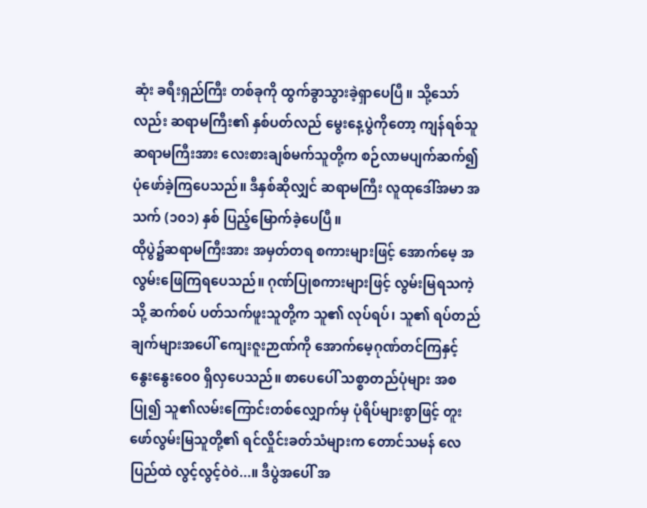ဆုံး ခရီးရှည်ကြီး တစ်ခုကို ထွက်ခွာသွားခဲ့ရှာပေပြီ။ သို့သော်လည်း ဆရာမကြီး၏ နှစ်ပတ်လည် မွေးနေ့ပွဲကိုတော့ ကျန်ရစ်သူ ဆရာမကြီးအား လေးစားချစ်မက်သူတို့က စဉ်လာမပျက်ဆက်၍ ပုံဖော်ခဲ့ကြပေသည်။ ဒီနှစ်ဆိုလျှင် ဆရာမကြီး လူထုဒေါ်အမာ အသက် (၁၀၁) နှစ် ပြည့်မြောက်ခဲ့ပေပြီ။
ထိုပွဲ၌ဆရာမကြီးအား အမှတ်တရ စကားများဖြင့် အောက်မေ့ အလွမ်းဖြေကြရပေသည်။ ဂုဏ်ပြုစကားများဖြင့် လွမ်းမြရသကဲ့သို့ ဆက်စပ် ပတ်သက်ဖူးသူတို့က သူ၏ လုပ်ရပ်၊ သူ၏ ရပ်တည်ချက်များအပေါ် ကျေးဇူးဉာဏ်ကို အောက်မေ့ဂုဏ်တင်ကြနှင့် နွေးနွေးဝေ၀ ရှိလှပေသည်။ စာပေပေါ် သစ္စာတည်ပုံများ အစပြု၍ သူ၏လမ်းကြောင်းတစ်လျှောက်မှ ပုံရိပ်များစွာဖြင့် တူးဖော်လွမ်းမြသူတို့၏ ရင်လှိုင်းခတ်သံများက တောင်သမန် လေပြည်ထဲ လွင့်လွင့်ဝဲ၀ဲ...။ ဒီပွဲအပေါ် အ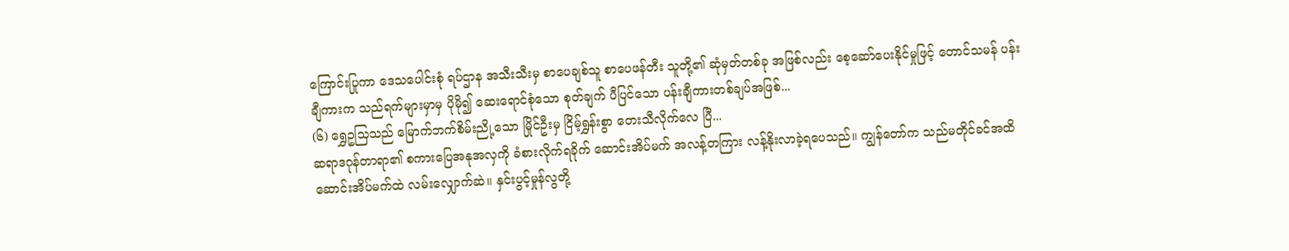ကြောင်းပြုကာ ဒေသပေါင်းစုံ ရပ်ဌာန အသီးသီးမှ စာပေချစ်သူ စာပေဖန်တီး သူတို့၏ ဆုံမှတ်တစ်ခု အဖြစ်လည်း စေ့ဆော်ပေးနိုင်မှုဖြင့် တောင်သမန် ပန်းချီကားက သည်ရက်များမှာမှ ပိုမို၍ ဆေးရောင်စုံသော စုတ်ချက် ပီပြင်သော ပန်းချီကားတစ်ချပ်အဖြစ်...
(၆) ရွှေဥသြသည် မြောက်ဘက်စိမ်းညို့သော မြိုင်ဦးမှ ငြိမ့်ရွှန်းစွာ တေးသီလိုက်လေ ပြီ...
ဆရာဒဂုန်တာရာ၏ စကားပြေအနုအလှကို ခံစားလိုက်ရခိုက် ဆောင်းအိပ်မက် အလန့်တကြား လန့်နိုးလာခဲ့ရပေသည်။ ကျွန်တော်က သည်မတိုင်ခင်အထိ ဆောင်းအိပ်မက်ထဲ လမ်းလျှောက်ဆဲ။ နှင်းပွင့်မှုန်လွတို့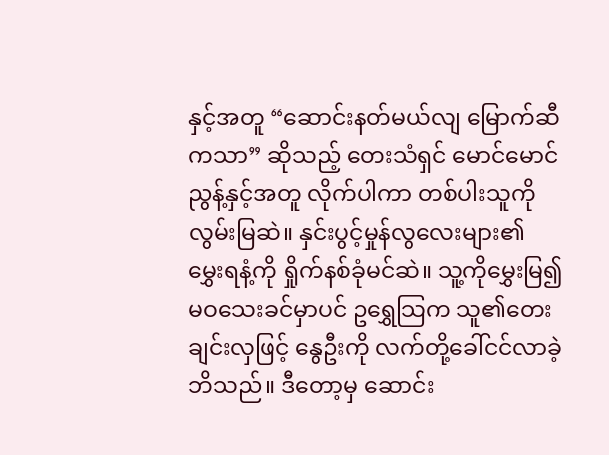နှင့်အတူ “ဆောင်းနတ်မယ်လျ မြောက်ဆီကသာ” ဆိုသည့် တေးသံရှင် မောင်မောင်ညွန့်နှင့်အတူ လိုက်ပါကာ တစ်ပါးသူကို လွမ်းမြဆဲ။ နှင်းပွင့်မှုန်လွလေးများ၏ မွှေးရနံ့ကို ရှိုက်နစ်ခုံမင်ဆဲ။ သူ့ကိုမွှေးမြ၍ မဝသေးခင်မှာပင် ဥရွှေသြက သူ၏တေးချင်းလှဖြင့် နွေဦးကို လက်တို့ခေါ်ငင်လာခဲ့ဘိသည်။ ဒီတော့မှ ဆောင်း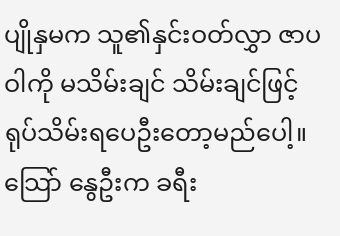ပျိုနှမက သူ၏နှင်းဝတ်လွှာ ဇာပဝါကို မသိမ်းချင် သိမ်းချင်ဖြင့် ရုပ်သိမ်းရပေဦးတော့မည်ပေါ့။ သြော် နွေဦးက ခရီး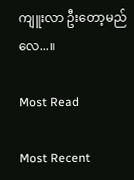ကျူးလာ ဦးတော့မည်လေ...။

Most Read

Most Recent